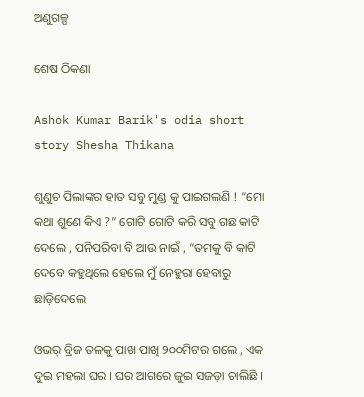ଅଣୁଗଳ୍ପ

ଶେଷ ଠିକଣା

Ashok Kumar Barik's odia short story Shesha Thikana

ଶୁଣୁଚ ପିଲାଙ୍କର ହାତ ସବୁ ମୁଣ୍ଡ କୁ ପାଇଗଲଣି ! “ମୋ କଥା ଶୁଣେ କିଏ ?” ଗୋଟି ଗୋଟି କରି ସବୁ ଗଛ କାଟି ଦେଲେ , ପନିପରିବା ବି ଆଉ ନାଇଁ , “ତମକୁ ବି କାଟି ଦେବେ କହୁଥିଲେ ହେଲେ ମୁଁ ନେହୁରା ହେବାରୁ ଛାଡ଼ିଦେଲେ

ଓଭର୍ ବ୍ରିଜ ତଳକୁ ପାଖ ପାଖି ୨୦୦ମିଟର ଗଲେ , ଏକ ଦୁଇ ମହଲା ଘର । ଘର ଆଗରେ ଜୁଇ ସଜଡ଼ା ଚାଲିଛି ।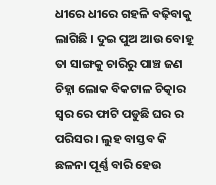ଧୀରେ ଧୀରେ ଗହଳି ବଢ଼ିବାକୁ ଲାଗିଛି । ଦୁଇ ପୁଅ ଆଉ ବୋହୂ ତା ସାଙ୍ଗକୁ ଚାରିରୁ ପାଞ୍ଚ ଜଣ ଚିହ୍ନା ଲୋକ ବିକଟାଳ ଚିତ୍କାର ସ୍ୱର ରେ ଫାଟି ପଡୁଛି ଘର ର ପରିସର । ଲୁହ ବାସ୍ତବ କି ଛଳନା ପୂର୍ଣ୍ଣ ବାରି ହେଉ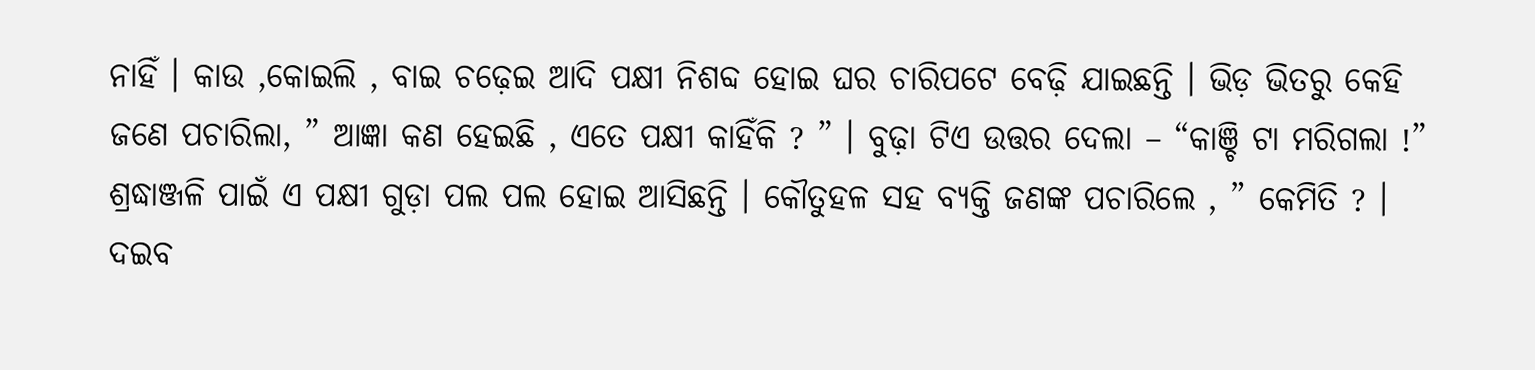ନାହିଁ । କାଉ ,କୋଇଲି , ବାଇ ଚଢ଼େଇ ଆଦି ପକ୍ଷୀ ନିଶବ୍ଦ ହୋଇ ଘର ଚାରିପଟେ ବେଢ଼ି ଯାଇଛନ୍ତି । ଭିଡ଼ ଭିତରୁ କେହି ଜଣେ ପଚାରିଲା, ” ଆଜ୍ଞା କଣ ହେଇଛି , ଏତେ ପକ୍ଷୀ କାହିଁକି ? ” । ବୁଢ଼ା ଟିଏ ଉତ୍ତର ଦେଲା – “କାଞ୍ଚି ଟା ମରିଗଲା !” ଶ୍ରଦ୍ଧାଞ୍ଜଳି ପାଇଁ ଏ ପକ୍ଷୀ ଗୁଡ଼ା ପଲ ପଲ ହୋଇ ଆସିଛନ୍ତି । କୌତୁହଳ ସହ ବ୍ୟକ୍ତି ଜଣଙ୍କ ପଚାରିଲେ , ” କେମିତି ? । ଦଇବ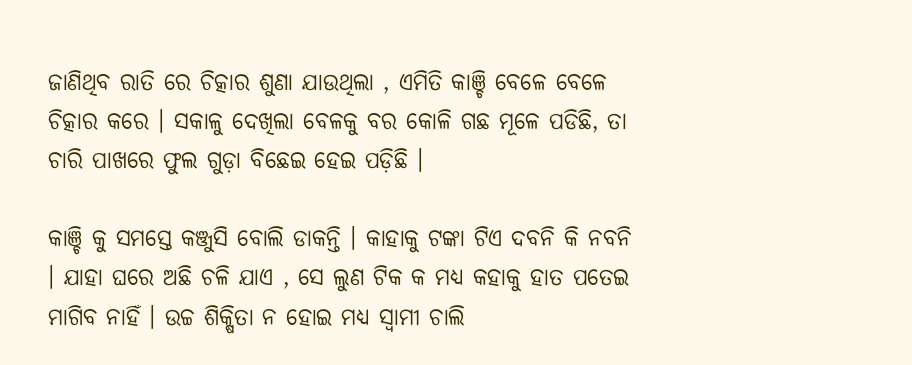ଜାଣିଥିବ ରାତି ରେ ଚିତ୍କାର ଶୁଣା ଯାଉଥିଲା , ଏମିତି କାଞ୍ଚି ବେଳେ ବେଳେ ଚିତ୍କାର କରେ । ସକାଳୁ ଦେଖିଲା ବେଳକୁ ବର କୋଳି ଗଛ ମୂଳେ ପଡିଛି, ତା ଚାରି ପାଖରେ ଫୁଲ ଗୁଡ଼ା ବିଛେଇ ହେଇ ପଡ଼ିଛି ।

କାଞ୍ଚି କୁ ସମସ୍ତେ କଞ୍ଜୁସି ବୋଲି ଡାକନ୍ତି । କାହାକୁ ଟଙ୍କା ଟିଏ ଦବନି କି ନବନି । ଯାହା ଘରେ ଅଛି ଚଳି ଯାଏ , ସେ ଲୁଣ ଟିକ କ ମଧ୍ୟ କହାକୁ ହାତ ପତେଇ ମାଗିବ ନାହିଁ । ଉଚ୍ଚ ଶିକ୍ଷିତା ନ ହୋଇ ମଧ୍ୟ ସ୍ଵାମୀ ଚାଲି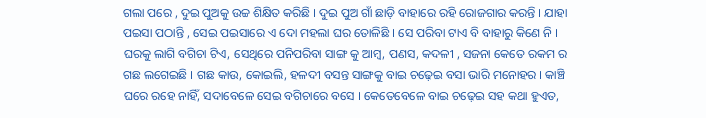ଗଲା ପରେ , ଦୁଇ ପୁଅକୁ ଉଚ୍ଚ ଶିକ୍ଷିତ କରିଛି । ଦୁଇ ପୁଅ ଗାଁ ଛାଡ଼ି ବାହାରେ ରହି ରୋଜଗାର କରନ୍ତି । ଯାହା ପଇସା ପଠାନ୍ତି , ସେଇ ପଇସାରେ ଏ ଦୋ ମହଲା ଘର ତୋଳିଛି । ସେ ପରିବା ଟାଏ ବି ବାହାରୁ କିଣେ ନି । ଘରକୁ ଲାଗି ବଗିଚା ଟିଏ, ସେଥିରେ ପନିପରିବା ସାଙ୍ଗ କୁ ଆମ୍ବ, ପଣସ, କଦଳୀ , ସଜନା କେତେ ରକମ ର ଗଛ ଲଗେଇଛି । ଗଛ କାଉ, କୋଇଲି, ହଳଦୀ ବସନ୍ତ ସାଙ୍ଗକୁ ବାଇ ଚଢ଼େଇ ବସା ଭାରି ମନୋହର । କାଞ୍ଚି ଘରେ ରହେ ନାହିଁ, ସଦାବେଳେ ସେଇ ବଗିଚାରେ ବସେ । କେତେବେଳେ ବାଇ ଚଢ଼େଇ ସହ କଥା ହୁଏତ,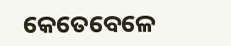କେତେବେଳେ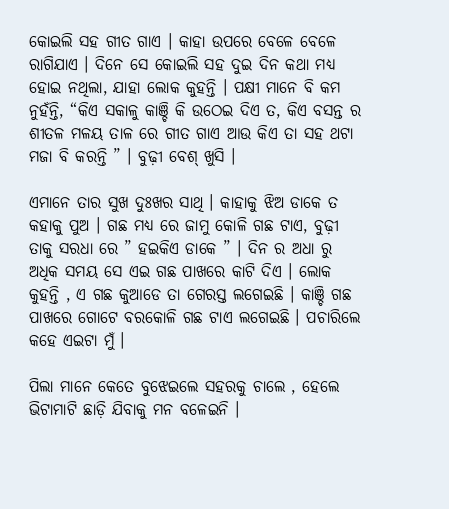କୋଇଲି ସହ ଗୀତ ଗାଏ । କାହା ଉପରେ ବେଳେ ବେଳେ ରାଗିଯାଏ । ଦିନେ ସେ କୋଇଲି ସହ ଦୁଇ ଦିନ କଥା ମଧ୍ୟ ହୋଇ ନଥିଲା, ଯାହା ଲୋକ କୁହନ୍ତି । ପକ୍ଷୀ ମାନେ ବି କମ ନୁହଁନ୍ତି, “କିଏ ସକାଳୁ କାଞ୍ଚି କି ଉଠେଇ ଦିଏ ତ, କିଏ ବସନ୍ତ ର ଶୀତଳ ମଳୟ ତାଳ ରେ ଗୀତ ଗାଏ ଆଉ କିଏ ତା ସହ ଥଟା ମଜା ବି କରନ୍ତି ” । ବୁଢ଼ୀ ବେଶ୍ ଖୁସି ।

ଏମାନେ ତାର ସୁଖ ଦୁଃଖର ସାଥି । କାହାକୁ ଝିଅ ଡାକେ ତ କହାକୁ ପୁଅ । ଗଛ ମଧ୍ୟ ରେ ଜାମୁ କୋଳି ଗଛ ଟାଏ, ବୁଢ଼ୀ ତାକୁ ସରଧା ରେ ” ହଇକିଏ ଡାକେ ” । ଦିନ ର ଅଧା ରୁ ଅଧିକ ସମୟ ସେ ଏଇ ଗଛ ପାଖରେ କାଟି ଦିଏ । ଲୋକ କୁହନ୍ତି , ଏ ଗଛ କୁଆଡେ ତା ଗେରସ୍ତ ଲଗେଇଛି । କାଞ୍ଚି ଗଛ ପାଖରେ ଗୋଟେ ବରକୋଳି ଗଛ ଟାଏ ଲଗେଇଛି । ପଚାରିଲେ କହେ ଏଇଟା ମୁଁ ।

ପିଲା ମାନେ କେତେ ବୁଝେଇଲେ ସହରକୁ ଚାଲେ , ହେଲେ ଭିଟାମାଟି ଛାଡ଼ି ଯିବାକୁ ମନ ବଳେଇନି ।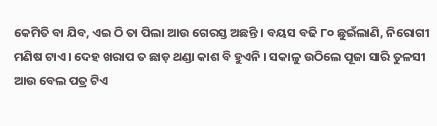କେମିତି ବା ଯିବ, ଏଇ ଠି ତା ପିଲା ଆଉ ଗେରସ୍ତ ଅଛନ୍ତି । ବୟସ ବଢି ୮୦ ଛୁଇଁଲାଣି, ନିରୋଗୀ ମଣିଷ ଟାଏ । ଦେହ ଖରାପ ତ ଛାଡ଼ ଥଣ୍ଡା କାଶ ବି ହୁଏନି । ସକାଳୁ ଉଠିଲେ ପୂଜା ସାରି ତୁଳସୀ ଆଉ ବେଲ ପତ୍ର ଟିଏ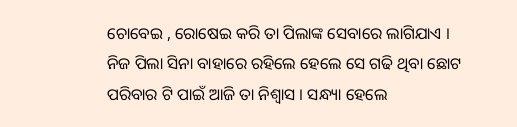ଚୋବେଇ , ରୋଷେଇ କରି ତା ପିଲାଙ୍କ ସେବାରେ ଲାଗିଯାଏ । ନିଜ ପିଲା ସିନା ବାହାରେ ରହିଲେ ହେଲେ ସେ ଗଢି ଥିବା ଛୋଟ ପରିବାର ଟି ପାଇଁ ଆଜି ତା ନିଶ୍ୱାସ । ସନ୍ଧ୍ୟା ହେଲେ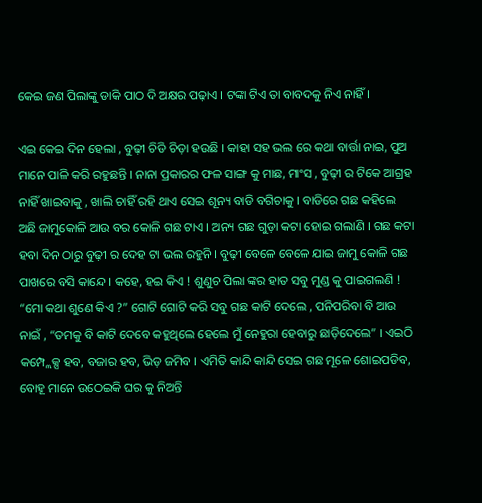କେଇ ଜଣ ପିଲାଙ୍କୁ ଡାକି ପାଠ ଦି ଅକ୍ଷର ପଢ଼ାଏ । ଟଙ୍କା ଟିଏ ତା ବାବଦକୁ ନିଏ ନାହିଁ ।

ଏଇ କେଇ ଦିନ ହେଲା , ବୁଢ଼ୀ ଚିଡି ଚିଡ଼ା ହଉଛି । କାହା ସହ ଭଲ ରେ କଥା ବାର୍ତ୍ତା ନାଇ, ପୁଅ ମାନେ ପାଳି କରି ରହୁଛନ୍ତି । ନାନା ପ୍ରକାରର ଫଳ ସାଙ୍ଗ କୁ ମାଛ, ମାଂସ , ବୁଢ଼ୀ ର ଟିକେ ଆଗ୍ରହ ନାହିଁ ଖାଇବାକୁ , ଖାଲି ଚାହିଁ ରହି ଥାଏ ସେଇ ଶୂନ୍ୟ ବାଡି ବଗିଚାକୁ । ବାଡିରେ ଗଛ କହିଲେ ଅଛି ଜାମୁକୋଳି ଆଉ ବର କୋଳି ଗଛ ଟାଏ । ଅନ୍ୟ ଗଛ ଗୁଡ଼ା କଟା ହୋଇ ଗଲାଣି । ଗଛ କଟା ହବା ଦିନ ଠାରୁ ବୁଢ଼ୀ ର ଦେହ ଟା ଭଲ ରହୁନି । ବୁଢ଼ୀ ବେଳେ ବେଳେ ଯାଇ ଜାମୁ କୋଳି ଗଛ ପାଖରେ ବସି କାନ୍ଦେ । କହେ, ହଇ କିଏ ! ଶୁଣୁଚ ପିଲା ଙ୍କର ହାତ ସବୁ ମୁଣ୍ଡ କୁ ପାଇଗଲଣି ! “ମୋ କଥା ଶୁଣେ କିଏ ?” ଗୋଟି ଗୋଟି କରି ସବୁ ଗଛ କାଟି ଦେଲେ , ପନିପରିବା ବି ଆଉ ନାଇଁ , “ତମକୁ ବି କାଟି ଦେବେ କହୁଥିଲେ ହେଲେ ମୁଁ ନେହୁରା ହେବାରୁ ଛାଡ଼ିଦେଲେ” । ଏଇଠି କମ୍ପ୍ଲେକ୍ସ ହବ, ବଜାର ହବ, ଭିଡ଼ ଜମିବ । ଏମିତି କାନ୍ଦି କାନ୍ଦି ସେଇ ଗଛ ମୂଳେ ଶୋଇପଡିବ, ବୋହୂ ମାନେ ଉଠେଇକି ଘର କୁ ନିଅନ୍ତି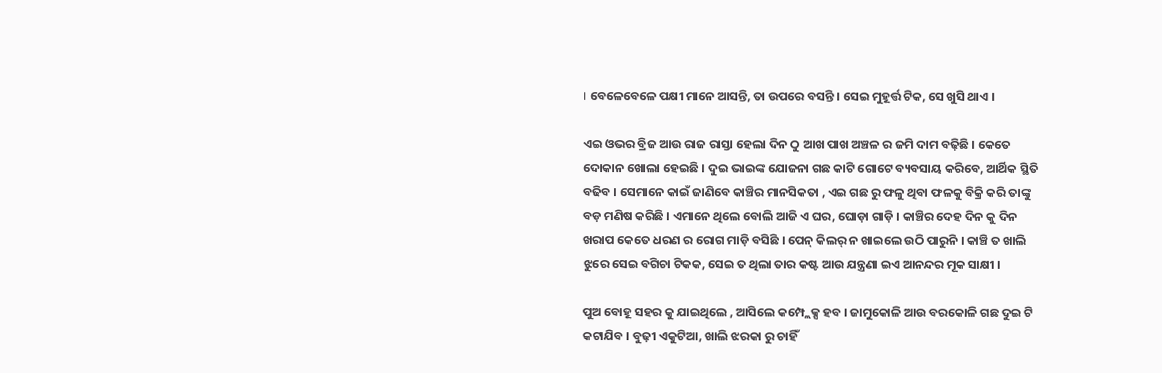। ବେଳେବେଳେ ପକ୍ଷୀ ମାନେ ଆସନ୍ତି, ତା ଉପରେ ବସନ୍ତି । ସେଇ ମୁହୂର୍ତ୍ତ ଟିକ, ସେ ଖୁସି ଥାଏ ।

ଏଇ ଓଭର ବ୍ରିଜ ଆଉ ରାଜ ରାସ୍ତା ହେଲା ଦିନ ଠୁ ଆଖ ପାଖ ଅଞ୍ଚଳ ର ଜମି ଦାମ ବଢ଼ିଛି । କେତେ ଦୋକାନ ଖୋଲା ହେଇଛି । ଦୁଇ ଭାଇଙ୍କ ଯୋଜନା ଗଛ କାଟି ଗୋଟେ ବ୍ୟବସାୟ କରିବେ, ଆର୍ଥିକ ସ୍ଥିତି ବଢିବ । ସେମାନେ କାଇଁ ଜାଣିବେ କାଞ୍ଚିର ମାନସିକତା , ଏଇ ଗଛ ରୁ ଫଳୁ ଥିବା ଫଳକୁ ବିକ୍ରି କରି ତାଙ୍କୁ ବଡ଼ ମଣିଷ କରିଛି । ଏମାନେ ଥିଲେ ବୋଲି ଆଜି ଏ ଘର, ଘୋଡ଼ା ଗାଡ଼ି । କାଞ୍ଚିର ଦେହ ଦିନ କୁ ଦିନ ଖରାପ କେତେ ଧରଣ ର ରୋଗ ମାଡ଼ି ବସିଛି । ପେନ୍ କିଲର୍ ନ ଖାଇଲେ ଉଠି ପାରୁନି । କାଞ୍ଚି ତ ଖାଲି ଝୁରେ ସେଇ ବଗିଚା ଟିକକ, ସେଇ ତ ଥିଲା ତାର କଷ୍ଟ ଆଉ ଯନ୍ତ୍ରଣା ଇଏ ଆନନ୍ଦର ମୂକ ସାକ୍ଷୀ ।

ପୁଅ ବୋହୂ ସହର କୁ ଯାଇଥିଲେ , ଆସିଲେ କମ୍ପ୍ଲେକ୍ସ ହବ । ଜାମୁକୋଳି ଆଉ ବରକୋଳି ଗଛ ଦୁଇ ଟି କଟାଯିବ । ବୁଢ଼ୀ ଏକୁଟିଆ, ଖାଲି ଝରକା ରୁ ଚାହିଁ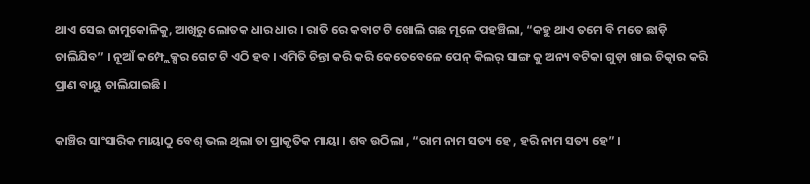ଥାଏ ସେଇ ଜାମୁକୋଳିକୁ, ଆଖିରୁ ଲୋତକ ଧାର ଧାର । ରାତି ରେ କବାଟ ଟି ଖୋଲି ଗଛ ମୂଳେ ପହଞ୍ଚିଲା, “କହୁ ଥାଏ ତମେ ବି ମତେ ଛାଡ଼ି ଚାଲିଯିବ” । ନୂଆଁ କମ୍ପ୍ଲେକ୍ସର ଗେଟ ଟି ଏଠି ହବ । ଏମିତି ଚିନ୍ତା କରି କରି କେତେବେଳେ ପେନ୍ କିଲର୍ ସାଙ୍ଗ କୁ ଅନ୍ୟ ବଟିକା ଗୁଡ଼ା ଖାଇ ଚିତ୍କାର କରି ପ୍ରାଣ ବାୟୁ ଚାଲିଯାଇଛି ।

କାଞ୍ଚିର ସାଂସାରିକ ମାୟାଠୁ ବେଶ୍ ଭଲ ଥିଲା ତା ପ୍ରାକୃତିକ ମାୟା । ଶବ ଉଠିଲା , “ରାମ ନାମ ସତ୍ୟ ହେ , ହରି ନାମ ସତ୍ୟ ହେ” ।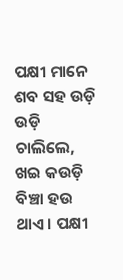ପକ୍ଷୀ ମାନେ ଶବ ସହ ଉଡ଼ି ଉଡ଼ି ଚାଲିଲେ, ଖଇ କଉଡ଼ି ବିଞ୍ଚା ହଉ ଥାଏ । ପକ୍ଷୀ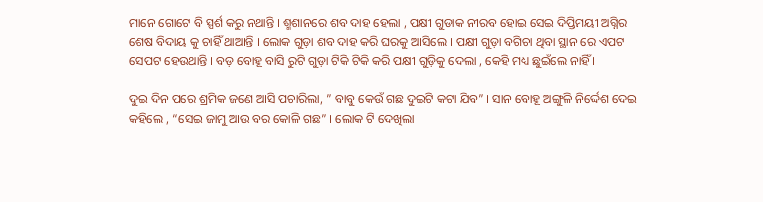ମାନେ ଗୋଟେ ବି ସ୍ପର୍ଶ କରୁ ନଥାନ୍ତି । ଶ୍ମଶାନରେ ଶବ ଦାହ ହେଲା , ପକ୍ଷୀ ଗୁଡାକ ନୀରବ ହୋଇ ସେଇ ଦିପ୍ତିମୟୀ ଅଗ୍ନିର ଶେଷ ବିଦାୟ କୁ ଚାହିଁ ଥାଆନ୍ତି । ଲୋକ ଗୁଡ଼ା ଶବ ଦାହ କରି ଘରକୁ ଆସିଲେ । ପକ୍ଷୀ ଗୁଡ଼ା ବଗିଚା ଥିବା ସ୍ଥାନ ରେ ଏପଟ ସେପଟ ହେଉଥାନ୍ତି । ବଡ଼ ବୋହୂ ବାସି ରୁଟି ଗୁଡ଼ା ଟିକି ଟିକି କରି ପକ୍ଷୀ ଗୁଡ଼ିକୁ ଦେଲା , କେହି ମଧ୍ୟ ଛୁଇଁଲେ ନାହିଁ ।

ଦୁଇ ଦିନ ପରେ ଶ୍ରମିକ ଜଣେ ଆସି ପଚାରିଲା, ” ବାବୁ କେଉଁ ଗଛ ଦୁଇଟି କଟା ଯିବ” । ସାନ ବୋହୂ ଅଙ୍ଗୁଳି ନିର୍ଦ୍ଦେଶ ଦେଇ କହିଲେ , “ସେଇ ଜାମୁ ଆଉ ବର କୋଳି ଗଛ” । ଲୋକ ଟି ଦେଖିଲା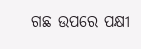ଗଛ ଉପରେ ପକ୍ଷୀ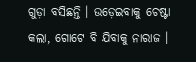ଗୁଡ଼ା ବସିଛନ୍ତି । ଉଡ଼େଇବାକୁ ଚେଷ୍ଟା କଲା, ଗୋଟେ ବି ଯିବାକୁ ନାରାଜ ।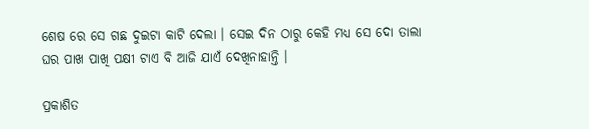ଶେଷ ରେ ସେ ଗଛ ଦୁଇଟା କାଟି ଦେଲା । ସେଇ ଦିନ ଠାରୁ କେହି ମଧ୍ୟ ସେ ଦୋ ତାଲା ଘର ପାଖ ପାଖି ପକ୍ଷୀ ଟାଏ ବି ଆଜି ଯାଏଁ ଦେଖିନାହାନ୍ତି ।

ପ୍ରକାଶିତ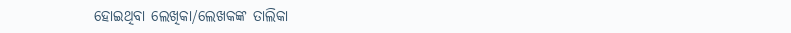ହୋଇଥିବା ଲେଖିକା/ଲେଖକଙ୍କ ତାଲିକା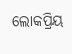ଲୋକପ୍ରିୟ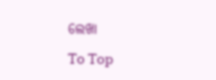ଲେଖା

To Top